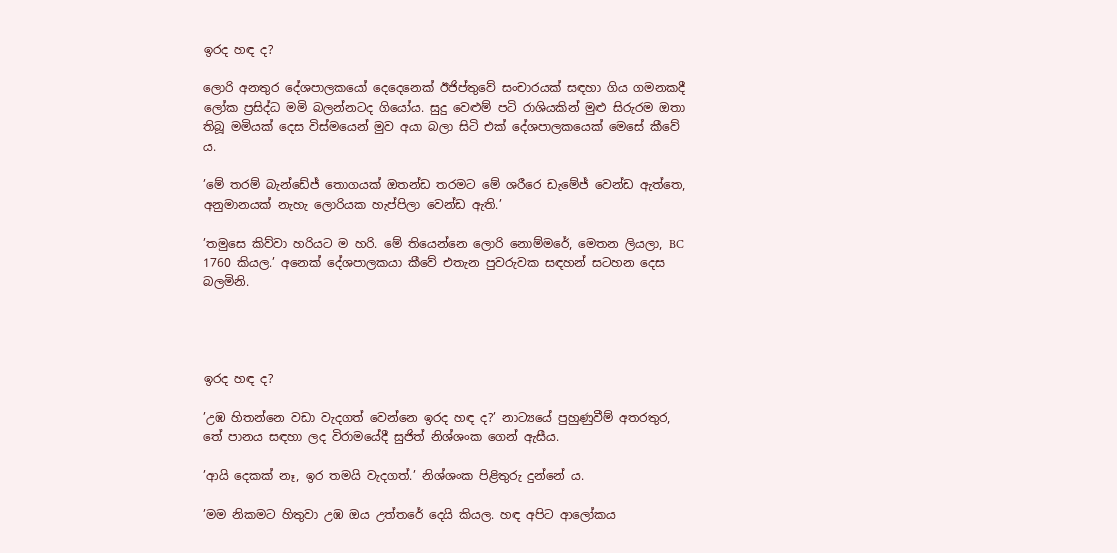ඉරද හඳ ද?

ලොරි අනතුර දේශපාලකයෝ දෙදෙනෙක් ඊජිප්තුවේ සංචාරයක් සඳහා ගිය ගමනකදී ලෝක ප්‍රසිද්ධ මමි බලන්නටද ගියෝය. සුදු වෙළුම් පටි රාශියකින් මුළු සිරුරම ඔතා තිබූ මමියක් දෙස විස්මයෙන් මුව අයා බලා සිටි එක් දේශපාලකයෙක් මෙසේ කීවේ ය.

’මේ තරම් බැන්ඩේජ් තොගයක් ඔතන්ඩ තරමට මේ ශරීරෙ ඩැමේජ් වෙන්ඩ ඇත්තෙ, අනුමානයක් නැහැ ලොරියක හැප්පිලා වෙන්ඩ ඇති.’

’තමුසෙ කිව්වා හරියට ම හරි. මේ තියෙන්නෙ ලොරි නොම්මරේ, මෙතන ලියලා, BC 1760 කියල.’ අනෙක් දේශපාලකයා කීවේ එතැන පුවරුවක සඳහන් සටහන දෙස බලමිනි.




ඉරද හඳ ද?

’උඹ හිතන්නෙ වඩා වැදගත් වෙන්නෙ ඉරද හඳ ද?’ නාට්‍යයේ පුහුණුවීම් අතරතුර, තේ පානය සඳහා ලද විරාමයේදී සුජිත් නිශ්ශංක ගෙන් ඇසීය.

’ආයි දෙකක් නෑ, ඉර තමයි වැදගත්.’ නිශ්ශංක පිළිතුරු දුන්නේ ය.

’මම නිකමට හිතුවා උඹ ඔය උත්තරේ දෙයි කියල. හඳ අපිට ආලෝකය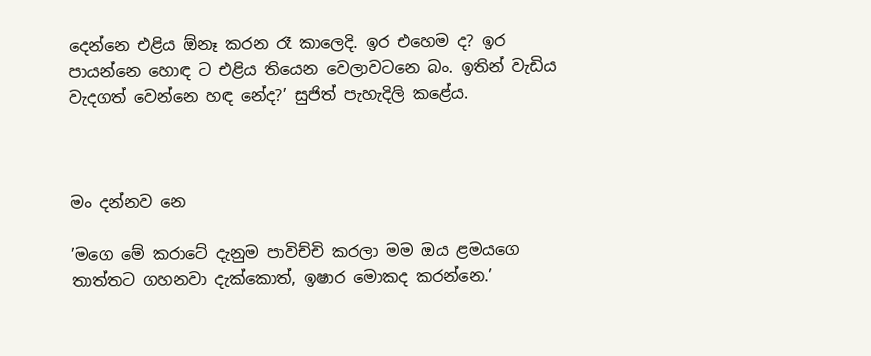දෙන්නෙ එළිය ඕනෑ කරන රෑ කාලෙදි. ඉර එහෙම ද? ඉර පායන්නෙ හොඳ ට එළිය තියෙන වෙලාවටනෙ බං. ඉතින් වැඩිය වැදගත් වෙන්නෙ හඳ නේද?’ සුජිත් පැහැදිලි කළේය.



මං දන්නව නෙ

’මගෙ මේ කරාටේ දැනුම පාවිච්චි කරලා මම ඔය ළමයගෙ තාත්තට ගහනවා දැක්කොත්, ඉෂාර මොකද කරන්නෙ.’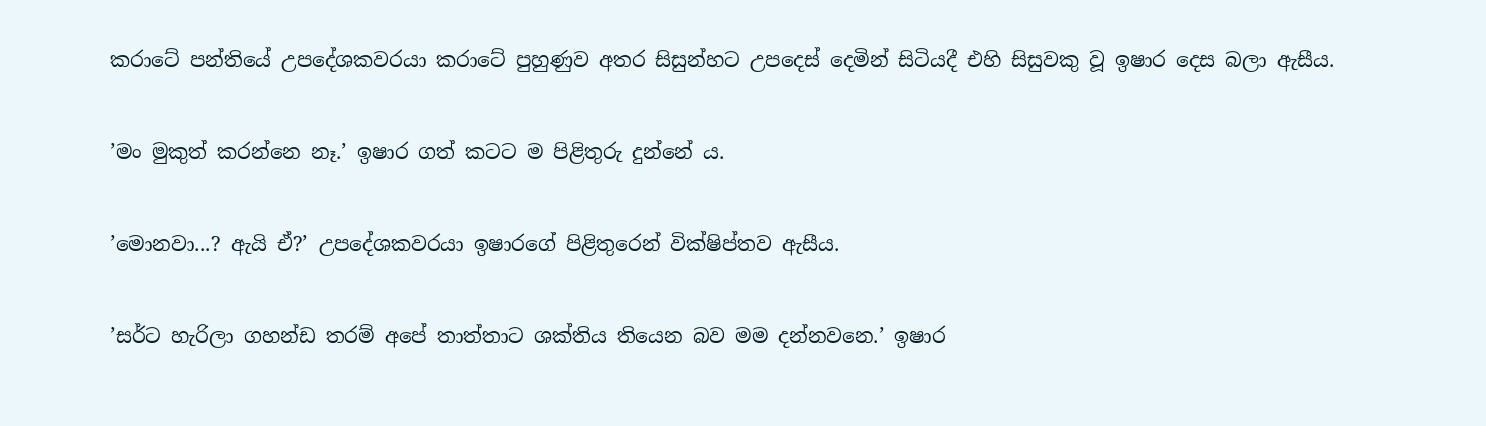කරාටේ පන්තියේ උපදේශකවරයා කරාටේ පුහුණුව අතර සිසුන්හට උපදෙස් දෙමින් සිටියදී එහි සිසුවකු වූ ඉෂාර දෙස බලා ඇසීය.

’මං මුකුත් කරන්නෙ නෑ.’ ඉෂාර ගත් කටට ම පිළිතුරු දුන්නේ ය.

’මොනවා...? ඇයි ඒ?’ උපදේශකවරයා ඉෂාරගේ පිළිතුරෙන් වික්ෂිප්තව ඇසීය.

’සර්ට හැරිලා ගහන්ඩ තරම් අපේ තාත්තාට ශක්තිය තියෙන බව මම දන්නවනෙ.’ ඉෂාර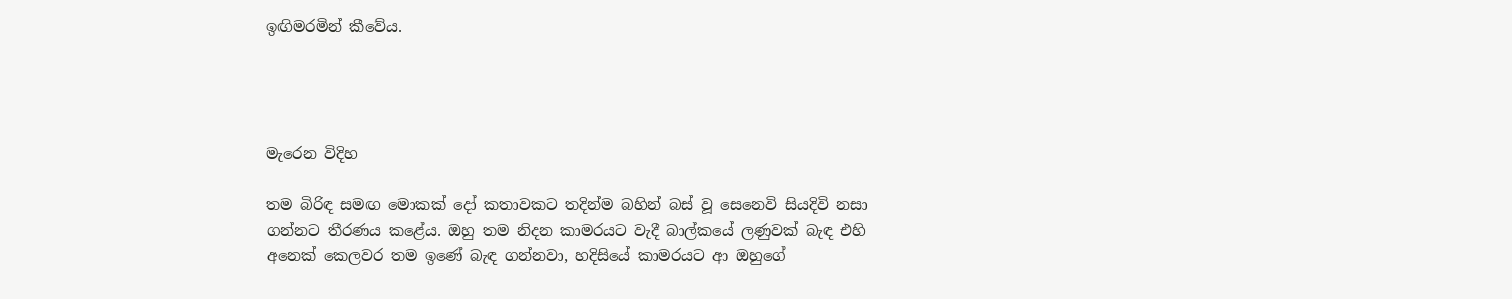ඉඟිමරමින් කීවේය.




මැරෙන විදිහ

තම බිරිඳ සමඟ මොකක් දෝ කතාවකට තදින්ම බහින් බස් වූ සෙනෙවි සියදිවි නසා ගන්නට තීරණය කළේය. ඔහු තම නිදන කාමරයට වැදී බාල්කයේ ලණුවක් බැඳ එහි අනෙක් කෙලවර තම ඉණේ බැඳ ගන්නවා, හදිසියේ කාමරයට ආ ඔහුගේ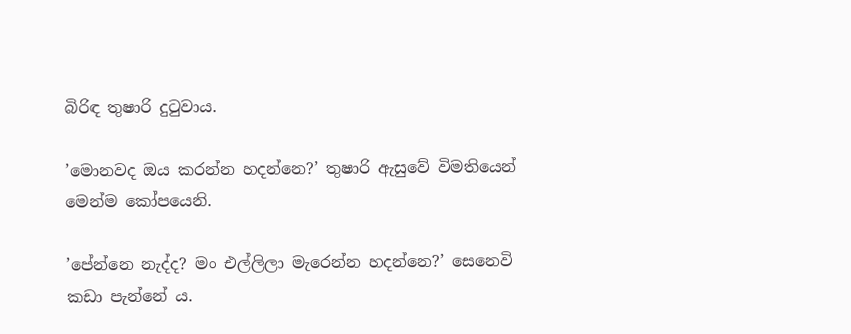බිරිඳ තුෂාරි දුටුවාය.

’මොනවද ඔය කරන්න හදන්නෙ?’ තුෂාරි ඇසුවේ විමතියෙන් මෙන්ම කෝපයෙනි.

’පේන්නෙ නැද්ද? මං එල්ලිලා මැරෙන්න හදන්නෙ?’ සෙනෙවි කඩා පැන්නේ ය.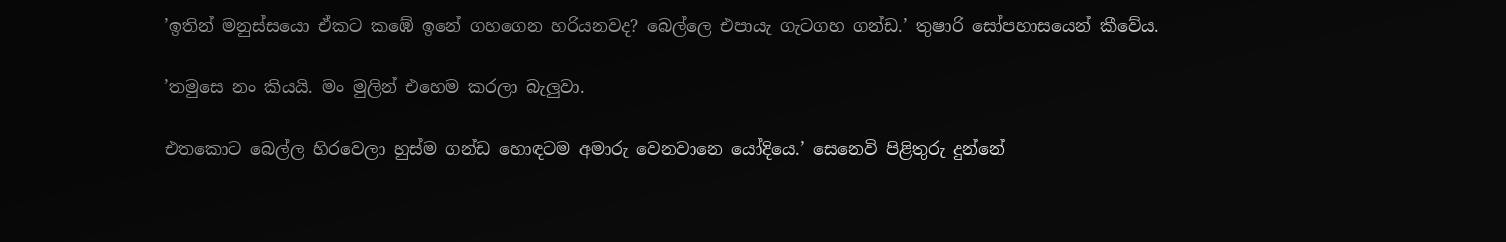’ඉතින් මනුස්සයො ඒකට කඹේ ඉනේ ගහගෙන හරියනවද? බෙල්ලෙ එපායැ ගැටගහ ගන්ඩ.’ තුෂාරි සෝපහාසයෙන් කීවේය.

’තමුසෙ නං කියයි. මං මුලින් එහෙම කරලා බැලුවා.

එතකොට බෙල්ල හිරවෙලා හුස්ම ගන්ඩ හොඳටම අමාරු වෙනවානෙ යෝදියෙ.’ සෙනෙවි පිළිතුරු දුන්නේ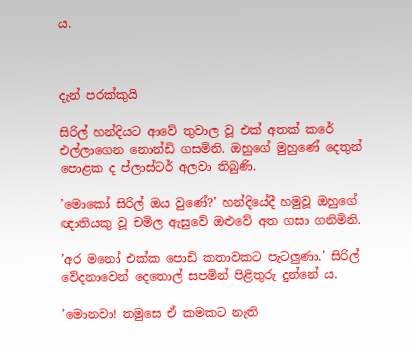ය.



දැන් පරක්කුයි

සිරිල් හන්දියට ආවේ තුවාල වූ එක් අතක් කරේ එල්ලාගෙන නොන්ඩි ගසමිනි. ඔහුගේ මුහුණේ දෙතුන් පොළක ද ප්ලාස්ටර් අලවා තිබුණි.

’මොකෝ සිරිල් ඔය වුණේ?’ හන්දියේදී හමුවූ ඔහුගේ ඥාතියකු වූ චමිල ඇසුවේ ඔළුවේ අත ගසා ගනිමිනි.

’අර මනෝ එක්ක පොඩි කතාවකට පැටලුණා.’ සිරිල් වේදනාවෙන් දෙතොල් සපමින් පිළිතුරු දුන්නේ ය.

’මොනවා! තමුසෙ ඒ කමකට නැති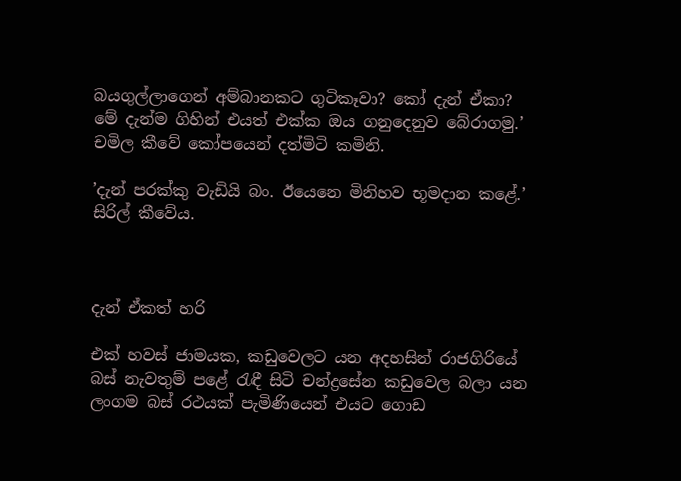බයගුල්ලාගෙන් අම්බානකට ගුටිකෑවා? කෝ දැන් ඒකා? මේ දැන්ම ගිහින් එයත් එක්ක ඔය ගනුදෙනුව බේරාගමු.’ චමිල කීවේ කෝපයෙන් දත්මිටි කමිනි.

’දැන් පරක්කු වැඩියි බං. ඊයෙනෙ මිනිහව භූමදාන කළේ.’ සිරිල් කීවේය.



දැන් ඒකත් හරි

එක් හවස් ජාමයක, කඩුවෙලට යන අදහසින් රාජගිරියේ බස් නැවතුම් පළේ රැඳී සිටි චන්ද්‍රසේන කඩුවෙල බලා යන ලංගම බස් රථයක් පැමිණියෙන් එයට ගොඩ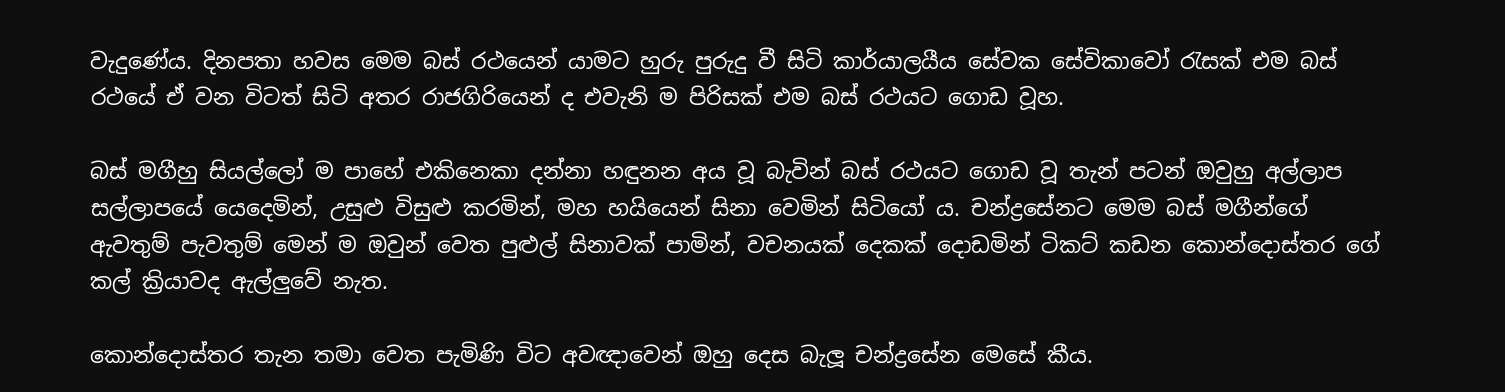වැදුණේය. දිනපතා හවස මෙම බස් රථයෙන් යාමට හුරු පුරුදු වී සිටි කාර්යාලයීය සේවක සේවිකාවෝ රැසක් එම බස් රථයේ ඒ වන විටත් සිටි අතර රාජගිරියෙන් ද එවැනි ම පිරිසක් එම බස් රථයට ගොඩ වූහ.

බස් මගීහු සියල්ලෝ ම පාහේ එකිනෙකා දන්නා හඳුනන අය වූ බැවින් බස් රථයට ගොඩ වූ තැන් පටන් ඔවුහු අල්ලාප සල්ලාපයේ යෙදෙමින්, උසුළු විසුළු කරමින්, මහ හයියෙන් සිනා වෙමින් සිටියෝ ය. චන්ද්‍රසේනට මෙම බස් මගීන්ගේ ඇවතුම් පැවතුම් මෙන් ම ඔවුන් වෙත පුළුල් සිනාවක් පාමින්, වචනයක් දෙකක් දොඩමින් ටිකට් කඩන කොන්දොස්තර ගේ කල් ක්‍රියාවද ඇල්ලුවේ නැත.

කොන්දොස්තර තැන තමා වෙත පැමිණි විට අවඥාවෙන් ඔහු දෙස බැලූ චන්ද්‍රසේන මෙසේ කීය.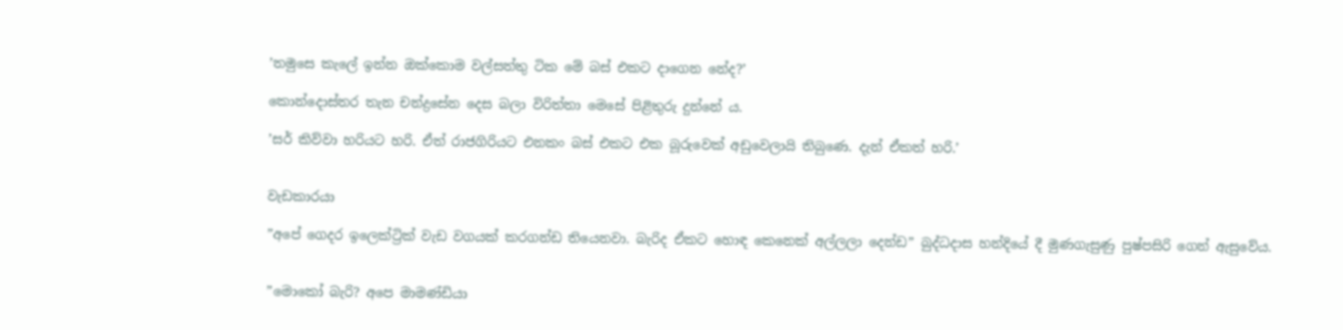’තමුසෙ කැලේ ඉන්න ඔක්කොම වල්සත්තු ටික මේ බස් එකට දාගෙන නේද?’

කොන්දොස්තර තැන චන්ද්‍රසේන දෙස බලා විරිත්තා මෙසේ පිළිතුරු දුන්නේ ය.

’සර් කිව්වා හරියට හරි. ඒත් රාජගිරියට එනකං බස් එකට එක බූරුවෙක් අඩුවෙලායි තිබුණෙ. දැන් ඒකත් හරි.’


වැඩකාරයා

”අපේ ගෙදර ඉලෙක්ට්‍රික් වැඩ වගයක් කරගන්ඩ තියෙනවා. බැරිද ඒකට හොඳ කෙනෙක් අල්ලලා දෙන්ඩ” බුද්ධදාස හන්දියේ දී මුණගැසුණු පුෂ්පසිරි ගෙන් ඇසුවේය.


”මොකෝ බැරි? අපෙ මාමණ්ඩියා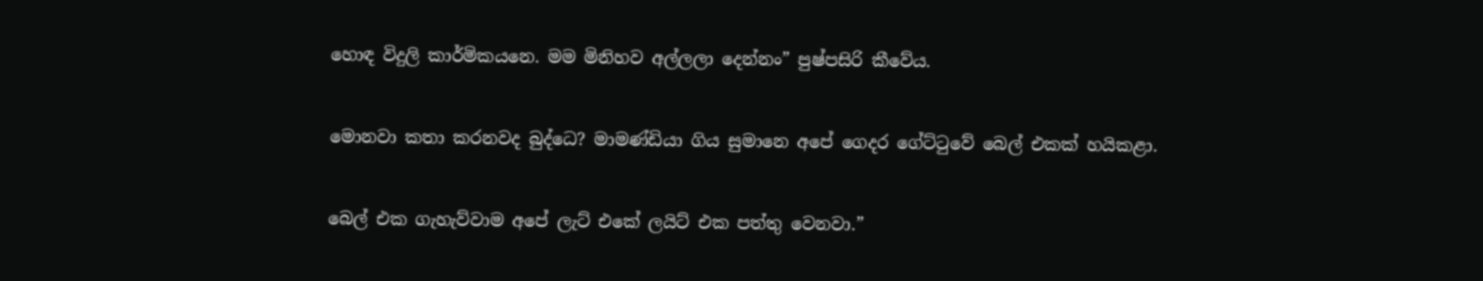හොඳ විදුලි කාර්මිකයනෙ. මම මිනිහව අල්ලලා දෙන්නං” පුෂ්පසිරි කීවේය.


මොනවා කතා කරනවද බුද්ධෙ? මාමණ්ඩියා ගිය සුමානෙ අපේ ගෙදර ගේට්ටුවේ බෙල් එකක් හයිකළා.


බෙල් එක ගැහැව්වාම අපේ ලැට් එකේ ලයිට් එක පත්තු වෙනවා.”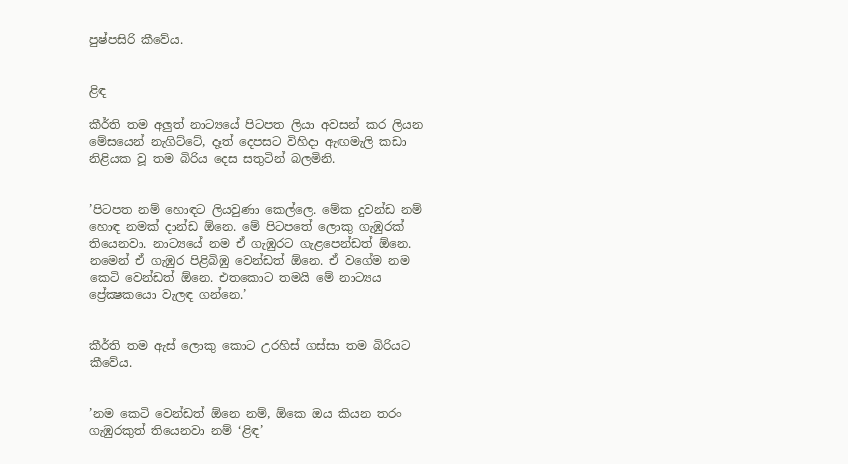පුෂ්පසිරි කීවේය.


ළිඳ

කීර්ති තම අලුත් නාට්‍යයේ පිටපත ලියා අවසන් කර ලියන මේසයෙන් නැගිට්ටේ, දෑත් දෙපසට විහිදා ඇඟමැලි කඩා නිළියක වූ තම බිරිය දෙස සතුටින් බලමිනි.


’පිටපත නම් හොඳට ලියවුණා කෙල්ලෙ. මේක දුවන්ඩ නම් හොඳ නමක් දාන්ඩ ඕනෙ. මේ පිටපතේ ලොකු ගැඹුරක් තියෙනවා. නාට්‍යයේ නම ඒ ගැඹුරට ගැළපෙන්ඩත් ඕනෙ. නමෙන් ඒ ගැඹුර පිළිබිඹු වෙන්ඩත් ඕනෙ. ඒ වගේම නම කෙටි වෙන්ඩත් ඕනෙ. එතකොට තමයි මේ නාට්‍යය ප්‍රේක්‍ෂකයො වැලඳ ගන්නෙ.’


කීර්ති තම ඇස් ලොකු කොට උරහිස් ගස්සා තම බිරියට කීවේය.


’නම කෙටි වෙන්ඩත් ඕනෙ නම්, ඕකෙ ඔය කියන තරං ගැඹුරකුත් තියෙනවා නම් ‘ළිඳ’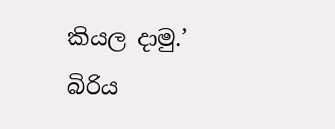කියල දාමු.’ බිරිය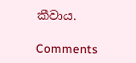කීවාය.

Comments